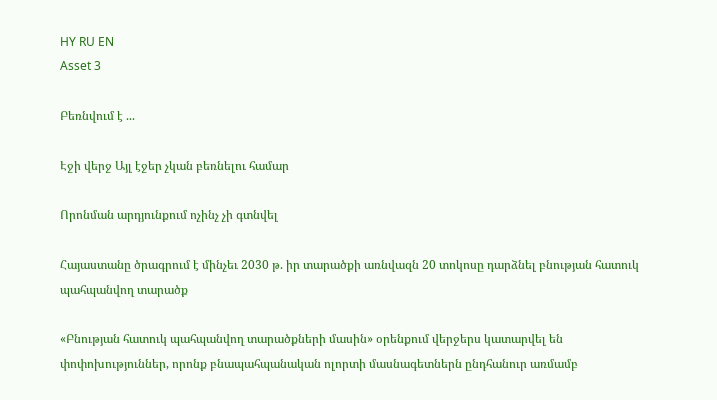HY RU EN
Asset 3

Բեռնվում է ...

Էջի վերջ Այլ էջեր չկան բեռնելու համար

Որոնման արդյունքում ոչինչ չի գտնվել

Հայաստանը ծրագրում է մինչեւ 2030 թ. իր տարածքի առնվազն 20 տոկոսը դարձնել բնության հատուկ պահպանվող տարածք

«Բնության հատուկ պահպանվող տարածքների մասին» օրենքում վերջերս կատարվել են փոփոխություններ, որոնք բնապահպանական ոլորտի մասնագետներն ընդհանուր առմամբ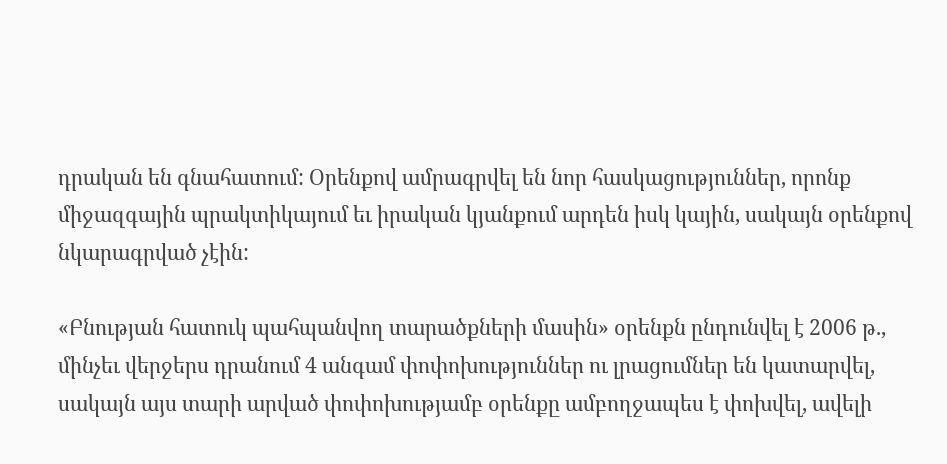դրական են գնահատում: Օրենքով ամրագրվել են նոր հասկացություններ, որոնք միջազգային պրակտիկայում եւ իրական կյանքում արդեն իսկ կային, սակայն օրենքով նկարագրված չէին:

«Բնության հատուկ պահպանվող տարածքների մասին» օրենքն ընդունվել է 2006 թ., մինչեւ վերջերս դրանում 4 անգամ փոփոխություններ ու լրացումներ են կատարվել, սակայն այս տարի արված փոփոխությամբ օրենքը ամբողջապես է փոխվել, ավելի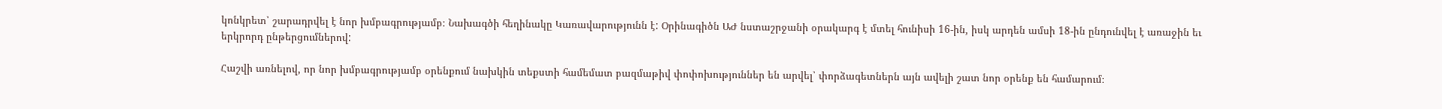կոնկրետ՝ շարադրվել է նոր խմբագրությամբ։ Նախագծի հեղինակը Կառավարությունն է: Օրինագիծն ԱԺ նստաշրջանի օրակարգ է մտել հունիսի 16-ին, իսկ արդեն ամսի 18-ին ընդունվել է առաջին եւ երկրորդ ընթերցումներով:

Հաշվի առնելով, որ նոր խմբագրությամբ օրենքում նախկին տեքստի համեմատ բազմաթիվ փոփոխություններ են արվել՝ փորձագետներն այն ավելի շատ նոր օրենք են համարում։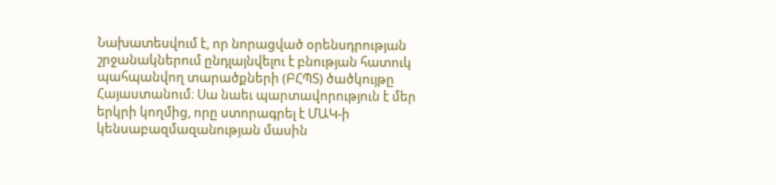Նախատեսվում է, որ նորացված օրենսդրության շրջանակներում ընդլայնվելու է բնության հատուկ պահպանվող տարածքների (ԲՀՊՏ) ծածկույթը Հայաստանում։ Սա նաեւ պարտավորություն է մեր երկրի կողմից, որը ստորագրել է ՄԱԿ-ի կենսաբազմազանության մասին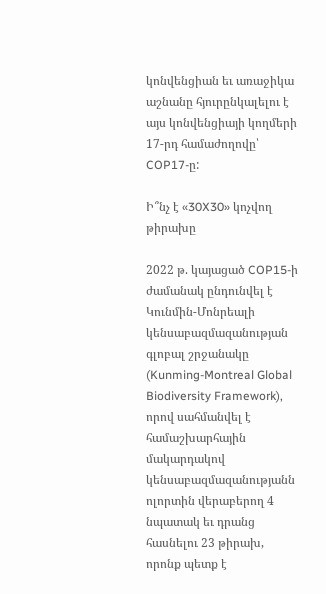կոնվենցիան եւ առաջիկա աշնանը հյուրընկալելու է այս կոնվենցիայի կողմերի 17-րդ համաժողովը՝ COP17-ը:

Ի՞նչ է «30X30» կոչվող թիրախը

2022 թ. կայացած COP15-ի ժամանակ ընդունվել է Կունմին-Մոնրեալի կենսաբազմազանության գլոբալ շրջանակը (Kunming-Montreal Global Biodiversity Framework), որով սահմանվել է համաշխարհային մակարդակով կենսաբազմազանությանն ոլորտին վերաբերող 4 նպատակ եւ դրանց հասնելու 23 թիրախ, որոնք պետք է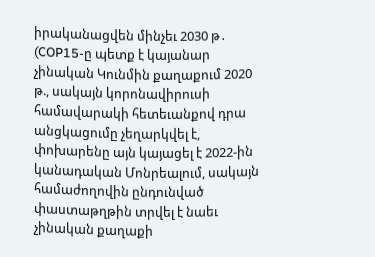իրականացվեն մինչեւ 2030 թ․ (COP15-ը պետք է կայանար չինական Կունմին քաղաքում 2020 թ., սակայն կորոնավիրուսի համավարակի հետեւանքով դրա անցկացումը չեղարկվել է, փոխարենը այն կայացել է 2022-ին կանադական Մոնրեալում, սակայն համաժողովին ընդունված փաստաթղթին տրվել է նաեւ չինական քաղաքի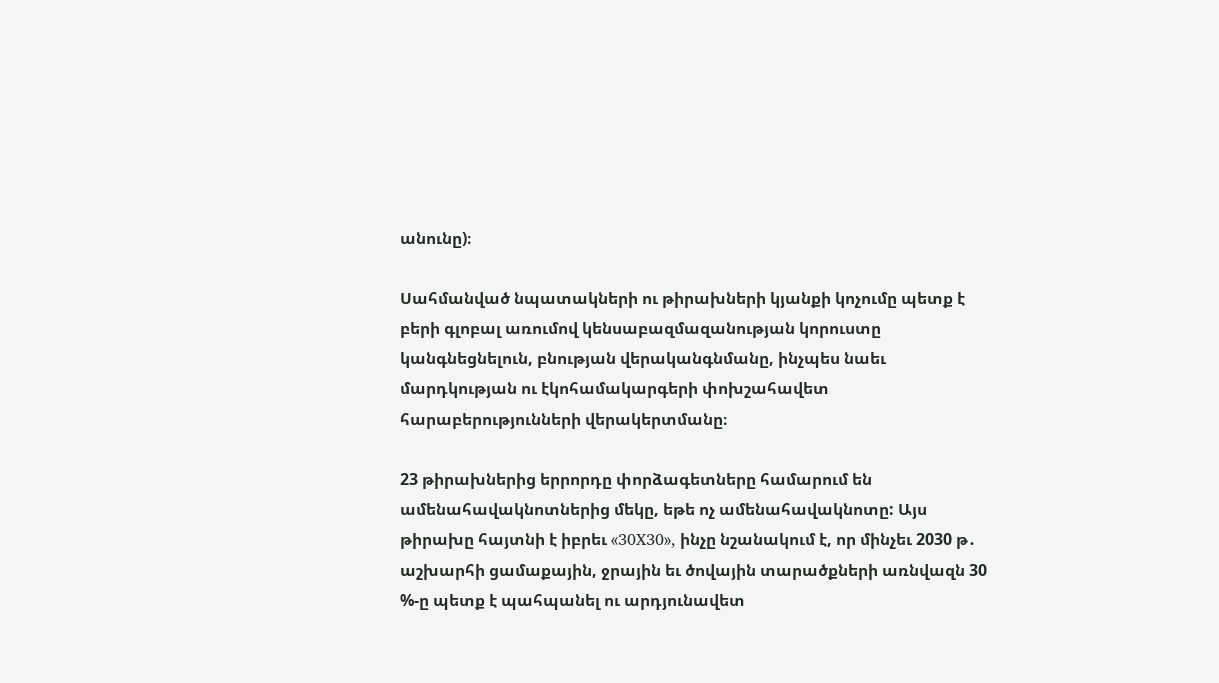անունը)։

Սահմանված նպատակների ու թիրախների կյանքի կոչումը պետք է բերի գլոբալ առումով կենսաբազմազանության կորուստը կանգնեցնելուն, բնության վերականգնմանը, ինչպես նաեւ մարդկության ու էկոհամակարգերի փոխշահավետ հարաբերությունների վերակերտմանը։

23 թիրախներից երրորդը փորձագետները համարում են ամենահավակնոտներից մեկը, եթե ոչ ամենահավակնոտը: Այս թիրախը հայտնի է իբրեւ «30X30», ինչը նշանակում է, որ մինչեւ 2030 թ․ աշխարհի ցամաքային, ջրային եւ ծովային տարածքների առնվազն 30 %-ը պետք է պահպանել ու արդյունավետ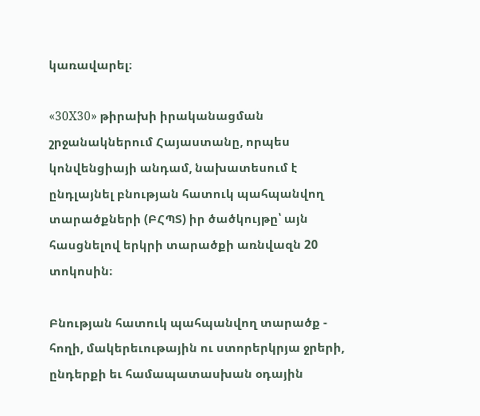կառավարել։

«30X30» թիրախի իրականացման շրջանակներում Հայաստանը, որպես կոնվենցիայի անդամ, նախատեսում է ընդլայնել բնության հատուկ պահպանվող տարածքների (ԲՀՊՏ) իր ծածկույթը՝ այն հասցնելով երկրի տարածքի առնվազն 20 տոկոսին։

Բնության հատուկ պահպանվող տարածք - հողի, մակերեւութային ու ստորերկրյա ջրերի, ընդերքի եւ համապատասխան օդային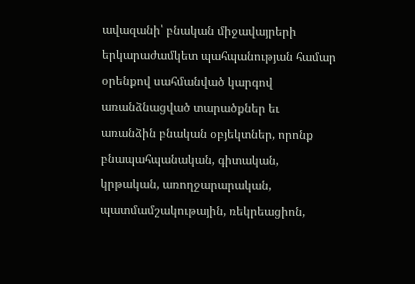ավազանի՝ բնական միջավայրերի երկարաժամկետ պահպանության համար օրենքով սահմանված կարգով առանձնացված տարածքներ եւ առանձին բնական օբյեկտներ, որոնք բնապահպանական, գիտական, կրթական, առողջարարական, պատմամշակութային, ռեկրեացիոն,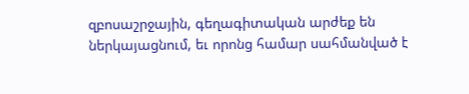զբոսաշրջային, գեղագիտական արժեք են ներկայացնում, եւ որոնց համար սահմանված է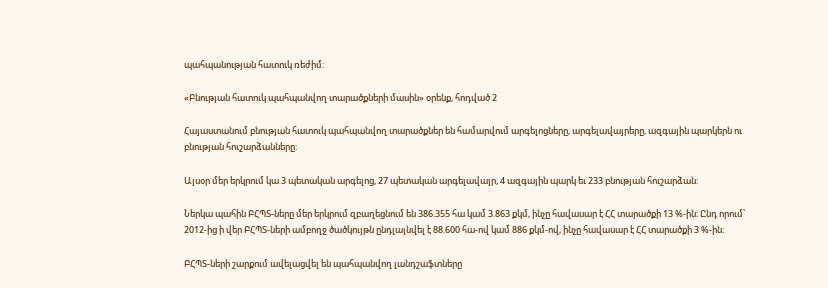պահպանության հատուկ ռեժիմ:

«Բնության հատուկ պահպանվող տարածքների մասին» օրենք, հոդված 2

Հայաստանում բնության հատուկ պահպանվող տարածքներ են համարվում արգելոցները, արգելավայրերը, ազգային պարկերն ու բնության հուշարձանները:

Այսօր մեր երկրում կա 3 պետական արգելոց, 27 պետական արգելավայր, 4 ազգային պարկ եւ 233 բնության հուշարձան:

Ներկա պահին ԲՀՊՏ-ները մեր երկրում զբաղեցնում են 386.355 հա կամ 3.863 քկմ, ինչը հավասար է ՀՀ տարածքի 13 %-ին։ Ընդ որում՝ 2012-ից ի վեր ԲՀՊՏ-ների ամբողջ ծածկույթն ընդլայնվել է 88.600 հա-ով կամ 886 քկմ-ով, ինչը հավասար է ՀՀ տարածքի 3 %-ին։

ԲՀՊՏ-ների շարքում ավելացվել են պահպանվող լանդշաֆտները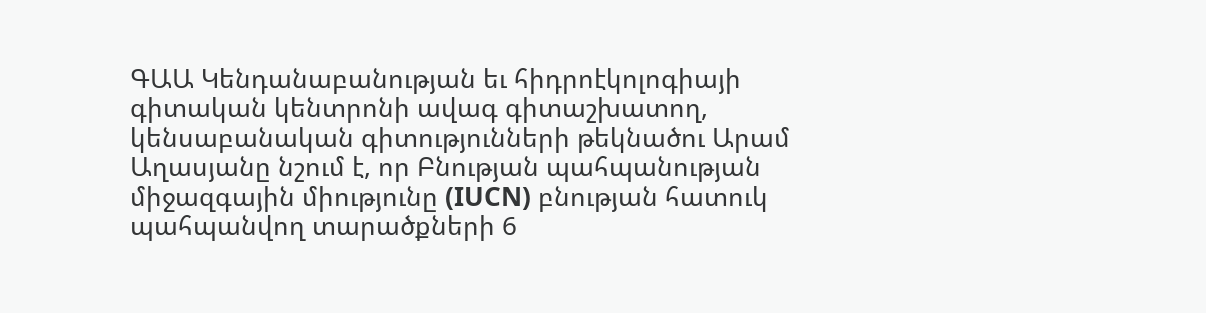ԳԱԱ Կենդանաբանության եւ հիդրոէկոլոգիայի գիտական կենտրոնի ավագ գիտաշխատող, կենսաբանական գիտությունների թեկնածու Արամ Աղասյանը նշում է, որ Բնության պահպանության միջազգային միությունը (IUCN) բնության հատուկ պահպանվող տարածքների 6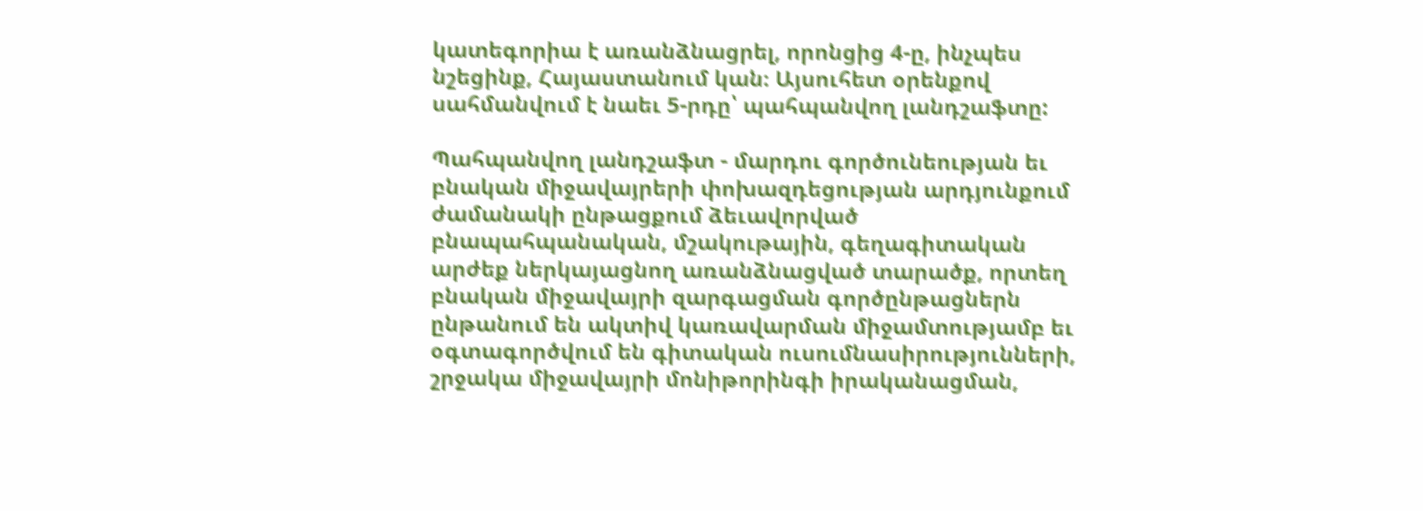կատեգորիա է առանձնացրել, որոնցից 4-ը, ինչպես նշեցինք, Հայաստանում կան։ Այսուհետ օրենքով սահմանվում է նաեւ 5-րդը՝ պահպանվող լանդշաֆտը:

Պահպանվող լանդշաֆտ - մարդու գործունեության եւ բնական միջավայրերի փոխազդեցության արդյունքում ժամանակի ընթացքում ձեւավորված բնապահպանական, մշակութային, գեղագիտական արժեք ներկայացնող առանձնացված տարածք, որտեղ բնական միջավայրի զարգացման գործընթացներն ընթանում են ակտիվ կառավարման միջամտությամբ եւ օգտագործվում են գիտական ուսումնասիրությունների, շրջակա միջավայրի մոնիթորինգի իրականացման,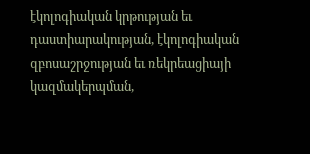էկոլոգիական կրթության եւ դաստիարակության, էկոլոգիական զբոսաշրջության եւ ռեկրեացիայի կազմակերպման,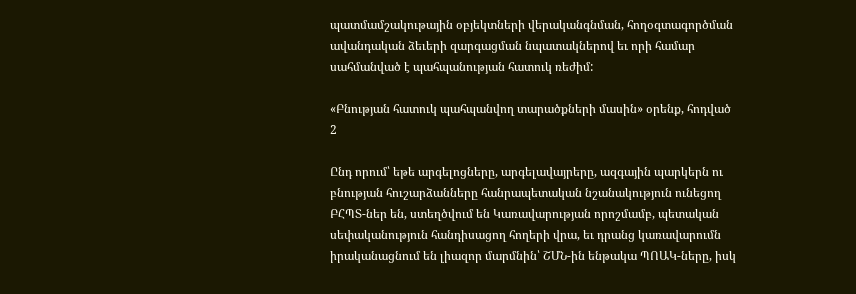պատմամշակութային օբյեկտների վերականգնման, հողօգտագործման ավանդական ձեւերի զարգացման նպատակներով եւ որի համար սահմանված է պահպանության հատուկ ռեժիմ:

«Բնության հատուկ պահպանվող տարածքների մասին» օրենք, հոդված 2

Ընդ որում՝ եթե արգելոցները, արգելավայրերը, ազգային պարկերն ու բնության հուշարձանները հանրապետական նշանակություն ունեցող ԲՀՊՏ-ներ են, ստեղծվում են Կառավարության որոշմամբ, պետական սեփականություն հանդիսացող հողերի վրա, եւ դրանց կառավարումն իրականացնում են լիազոր մարմնին՝ ՇՄՆ-ին ենթակա ՊՈԱԿ-ները, իսկ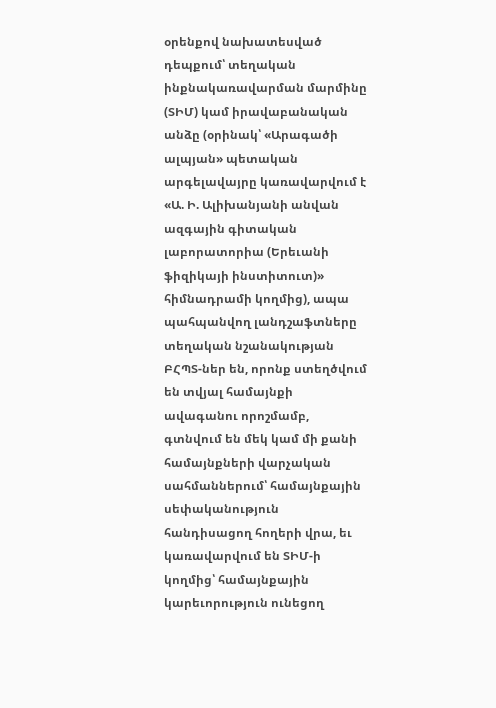օրենքով նախատեսված դեպքում՝ տեղական ինքնակառավարման մարմինը (ՏԻՄ) կամ իրավաբանական անձը (օրինակ՝ «Արագածի ալպյան» պետական արգելավայրը կառավարվում է «Ա. Ի. Ալիխանյանի անվան ազգային գիտական լաբորատորիա (Երեւանի ֆիզիկայի ինստիտուտ)» հիմնադրամի կողմից), ապա պահպանվող լանդշաֆտները տեղական նշանակության ԲՀՊՏ-ներ են, որոնք ստեղծվում են տվյալ համայնքի ավագանու որոշմամբ, գտնվում են մեկ կամ մի քանի համայնքների վարչական սահմաններում՝ համայնքային սեփականություն հանդիսացող հողերի վրա, եւ կառավարվում են ՏԻՄ-ի կողմից՝ համայնքային կարեւորություն ունեցող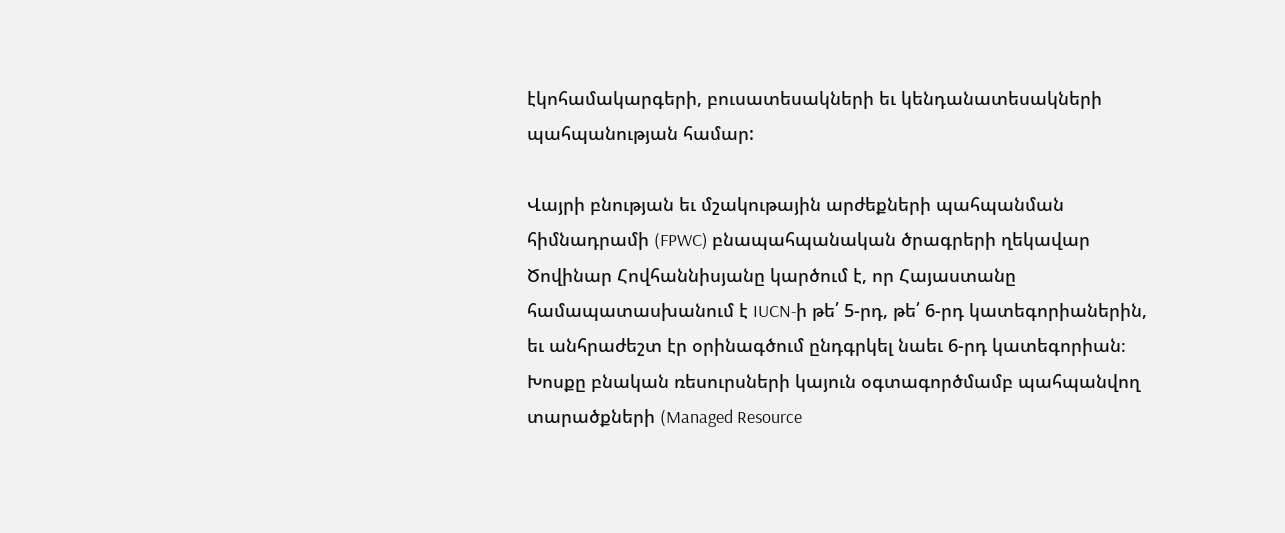էկոհամակարգերի, բուսատեսակների եւ կենդանատեսակների պահպանության համար:

Վայրի բնության եւ մշակութային արժեքների պահպանման հիմնադրամի (FPWC) բնապահպանական ծրագրերի ղեկավար Ծովինար Հովհաննիսյանը կարծում է, որ Հայաստանը համապատասխանում է IUCN-ի թե՛ 5-րդ, թե՛ 6-րդ կատեգորիաներին, եւ անհրաժեշտ էր օրինագծում ընդգրկել նաեւ 6-րդ կատեգորիան։ Խոսքը բնական ռեսուրսների կայուն օգտագործմամբ պահպանվող տարածքների (Managed Resource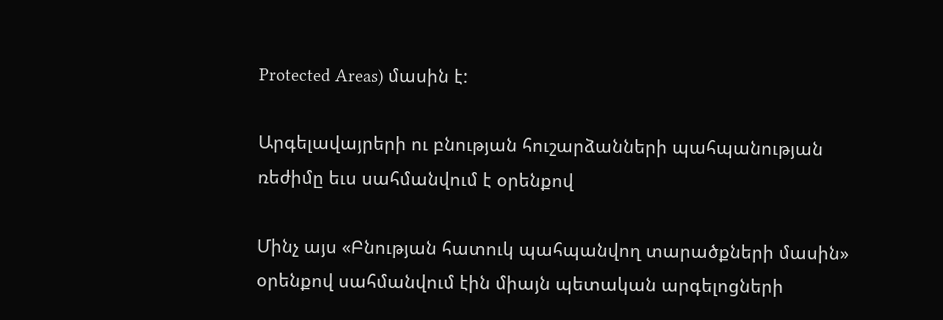Protected Areas) մասին է:

Արգելավայրերի ու բնության հուշարձանների պահպանության ռեժիմը եւս սահմանվում է օրենքով

Մինչ այս «Բնության հատուկ պահպանվող տարածքների մասին» օրենքով սահմանվում էին միայն պետական արգելոցների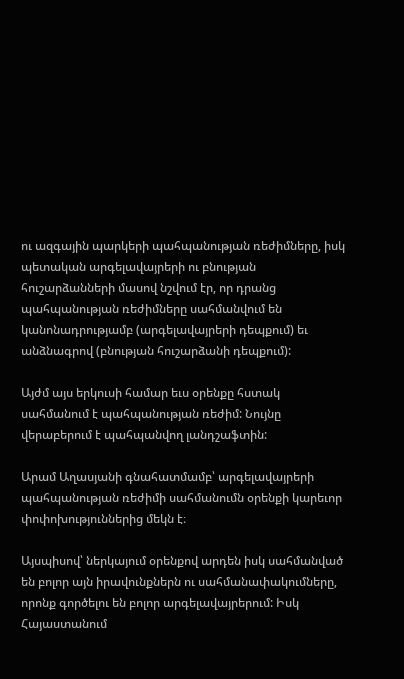ու ազգային պարկերի պահպանության ռեժիմները, իսկ պետական արգելավայրերի ու բնության հուշարձանների մասով նշվում էր, որ դրանց պահպանության ռեժիմները սահմանվում են կանոնադրությամբ (արգելավայրերի դեպքում) եւ անձնագրով (բնության հուշարձանի դեպքում):

Այժմ այս երկուսի համար եւս օրենքը հստակ սահմանում է պահպանության ռեժիմ: Նույնը վերաբերում է պահպանվող լանդշաֆտին:

Արամ Աղասյանի գնահատմամբ՝ արգելավայրերի պահպանության ռեժիմի սահմանումն օրենքի կարեւոր փոփոխություններից մեկն է։

Այսպիսով՝ ներկայում օրենքով արդեն իսկ սահմանված են բոլոր այն իրավունքներն ու սահմանափակումները, որոնք գործելու են բոլոր արգելավայրերում: Իսկ Հայաստանում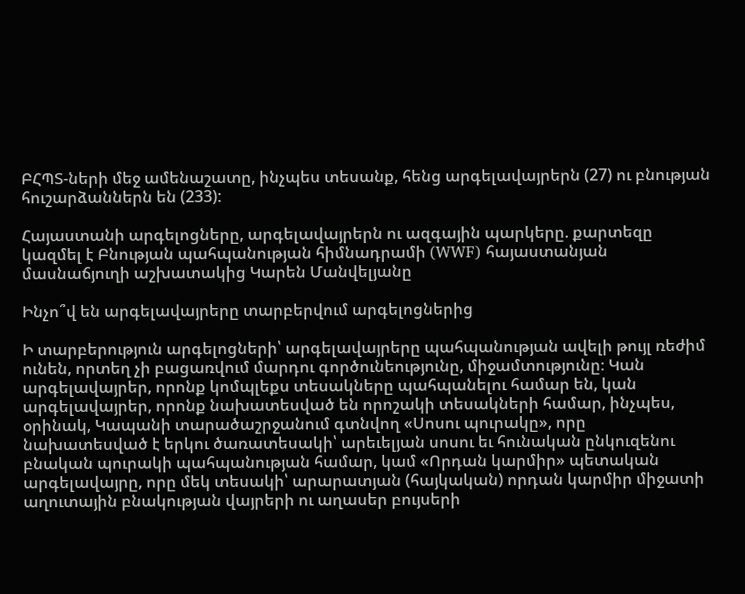ԲՀՊՏ-ների մեջ ամենաշատը, ինչպես տեսանք, հենց արգելավայրերն (27) ու բնության հուշարձաններն են (233):

Հայաստանի արգելոցները, արգելավայրերն ու ազգային պարկերը. քարտեզը կազմել է Բնության պահպանության հիմնադրամի (WWF) հայաստանյան մասնաճյուղի աշխատակից Կարեն Մանվելյանը

Ինչո՞վ են արգելավայրերը տարբերվում արգելոցներից

Ի տարբերություն արգելոցների՝ արգելավայրերը պահպանության ավելի թույլ ռեժիմ ունեն, որտեղ չի բացառվում մարդու գործունեությունը, միջամտությունը։ Կան արգելավայրեր, որոնք կոմպլեքս տեսակները պահպանելու համար են, կան արգելավայրեր, որոնք նախատեսված են որոշակի տեսակների համար, ինչպես, օրինակ, Կապանի տարածաշրջանում գտնվող «Սոսու պուրակը», որը նախատեսված է երկու ծառատեսակի՝ արեւելյան սոսու եւ հունական ընկուզենու բնական պուրակի պահպանության համար, կամ «Որդան կարմիր» պետական արգելավայրը, որը մեկ տեսակի՝ արարատյան (հայկական) որդան կարմիր միջատի աղուտային բնակության վայրերի ու աղասեր բույսերի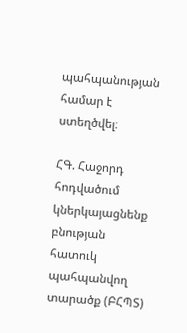պահպանության համար է ստեղծվել։

ՀԳ. Հաջորդ հոդվածում կներկայացնենք բնության հատուկ պահպանվող տարածք (ԲՀՊՏ)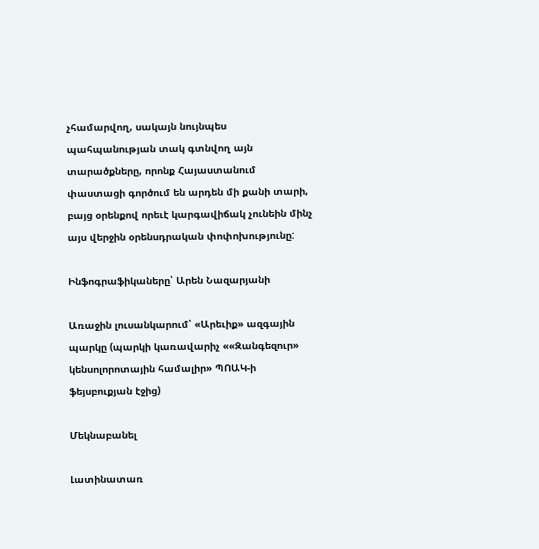չհամարվող, սակայն նույնպես պահպանության տակ գտնվող այն տարածքները, որոնք Հայաստանում փաստացի գործում են արդեն մի քանի տարի, բայց օրենքով որեւէ կարգավիճակ չունեին մինչ այս վերջին օրենսդրական փոփոխությունը:

Ինֆոգրաֆիկաները՝ Արեն Նազարյանի

Առաջին լուսանկարում՝ «Արեւիք» ազգային պարկը (պարկի կառավարիչ ««Զանգեզուր» կենսոլորոտային համալիր» ՊՈԱԿ-ի ֆեյսբուքյան էջից)

Մեկնաբանել

Լատինատառ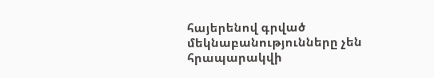հայերենով գրված մեկնաբանությունները չեն հրապարակվի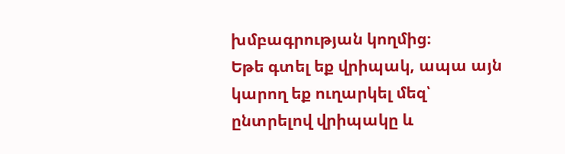խմբագրության կողմից։
Եթե գտել եք վրիպակ, ապա այն կարող եք ուղարկել մեզ՝ ընտրելով վրիպակը և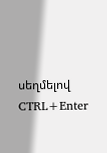սեղմելով CTRL+Enter